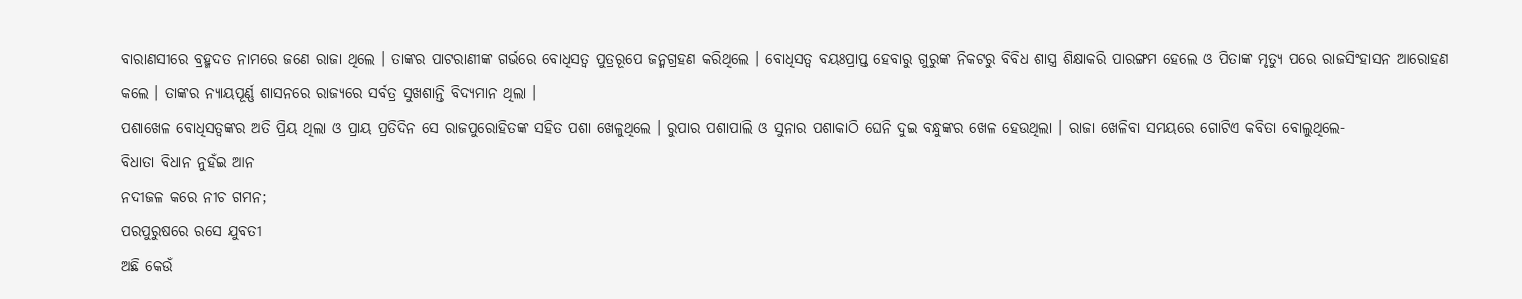ବାରାଣସୀରେ ବ୍ରହ୍ମଦତ ନାମରେ ଜଣେ ରାଜା ଥିଲେ । ତାଙ୍କର ପାଟରାଣୀଙ୍କ ଗର୍ଭରେ ବୋଧିସତ୍ୱ ପୁତ୍ରରୂପେ ଜନ୍ମଗ୍ରହଣ କରିଥିଲେ । ବୋଧିସତ୍ୱ ବୟଃପ୍ରାପ୍ତ ହେବାରୁ ଗୁରୁଙ୍କ ନିକଟରୁ ବିବିଧ ଶାସ୍ତ୍ର ଶିକ୍ଷାକରି ପାରଙ୍ଗମ ହେଲେ ଓ ପିତାଙ୍କ ମୃତ୍ୟୁ ପରେ ରାଜସିଂହାସନ ଆରୋହଣ କଲେ । ତାଙ୍କର ନ୍ୟାୟପୂର୍ଣ୍ଣ ଶାସନରେ ରାଜ୍ୟରେ ସର୍ବତ୍ର ସୁଖଶାନ୍ତି ବିଦ୍ୟମାନ ଥିଲା ।
ପଶାଖେଳ ବୋଧିସତ୍ୱଙ୍କର ଅତି ପ୍ରିୟ ଥିଲା ଓ ପ୍ରାୟ ପ୍ରତିଦିନ ସେ ରାଜପୁରୋହିତଙ୍କ ସହିତ ପଶା ଖେଳୁଥିଲେ । ରୁପାର ପଶାପାଲି ଓ ସୁନାର ପଶାକାଠି ଘେନି ଦୁଇ ବନ୍ଧୁଙ୍କର ଖେଳ ହେଉଥିଲା । ରାଜା ଖେଳିବା ସମୟରେ ଗୋଟିଏ କବିତା ବୋଲୁଥିଲେ-
ବିଧାତା ବିଧାନ ନୁହଁଇ ଆନ
ନଦୀଜଳ କରେ ନୀଚ ଗମନ;
ପରପୁରୁଷରେ ରସେ ଯୁବତୀ
ଅଛି କେଉଁ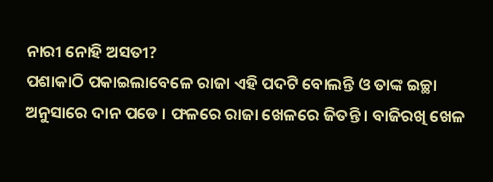ନାରୀ ନୋହି ଅସତୀ?
ପଶାକାଠି ପକାଇଲାବେଳେ ରାଜା ଏହି ପଦଟି ବୋଲନ୍ତି ଓ ତାଙ୍କ ଇଚ୍ଛା ଅନୁସାରେ ଦାନ ପଡେ । ଫଳରେ ରାଜା ଖେଳରେ ଜିତନ୍ତି । ବାଜିରଖି ଖେଳ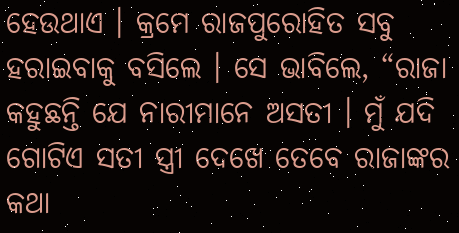ହେଉଥାଏ । କ୍ରମେ ରାଜପୁରୋହିତ ସବୁ ହରାଇବାକୁ ବସିଲେ । ସେ ଭାବିଲେ, “ରାଜା କହୁଛନ୍ତି ଯେ ନାରୀମାନେ ଅସତୀ । ମୁଁ ଯଦି ଗୋଟିଏ ସତୀ ସ୍ତ୍ରୀ ଦେଖେ ତେବେ ରାଜାଙ୍କର କଥା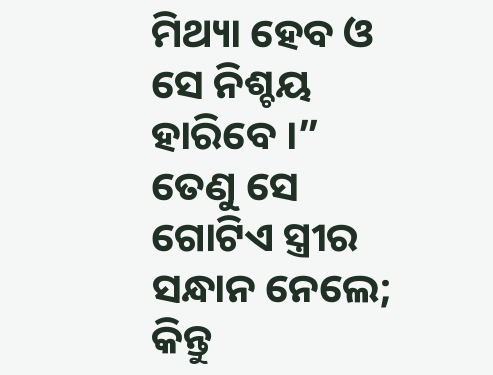ମିଥ୍ୟା ହେବ ଓ ସେ ନିଶ୍ଚୟ ହାରିବେ ।” ତେଣୁ ସେ ଗୋଟିଏ ସ୍ତ୍ରୀର ସନ୍ଧାନ ନେଲେ; କିନ୍ତୁ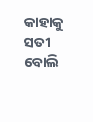କାହାକୁ ସତୀ ବୋଲି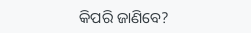କିପରି ଜାଣିବେ?